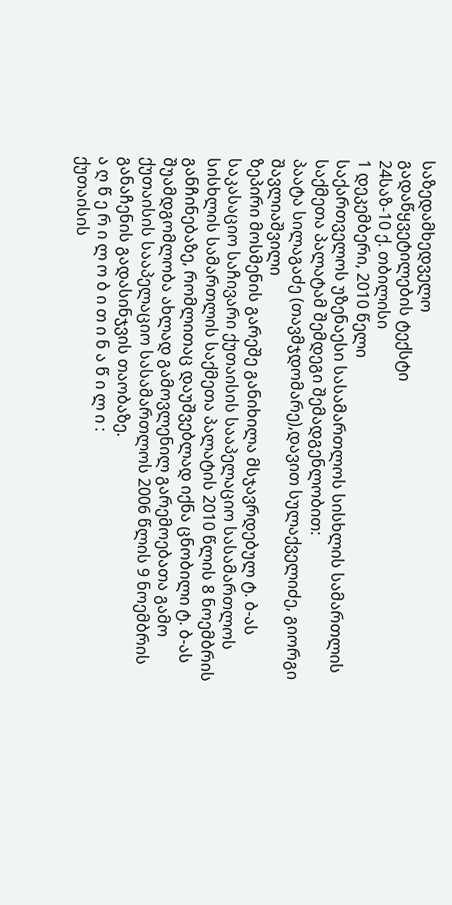საზედამხედველო
გადაწყვეტილების ტექსტი
24საზ-10 ქ. თბილისი
1 დეკემბერი, 2010 წელი
საქართველოს უზენაესი სასამართლოს სისხლის სამართლის საქმეთა პალატამ შემდეგი შემადგენლობით:
პაატა სილაგაძე (თავმჯდომარე),დავით სულაქველიძე, გიორგი შავლიაშვილი
ზეპირი მოსმენის გარეშე განიხილა მსჯავრდებულ ტ. ბ-ას საკასაციო საჩივარი ქუთაისის სააპელაციო სასამართლოს სისხლის სამართლის საქმეთა პალატის 2010 წლის 8 ნოემბრის განჩინებაზე, რომლითაც დაუშვებლად იქნა ცნობილი ტ. ბ-ას შუამდგომლობა ახლად გამოვლენილ გარემოებათა გამო ქუთაისის სააპელაციო სასამართლოს 2006 წლის 9 ნოემბრის განაჩენის გადასინჯვის თაობაზე.
ა ღ წ ე რ ი ლ ო ბ ი თ ი ნ ა წ ი ლ ი :
ქუთაისის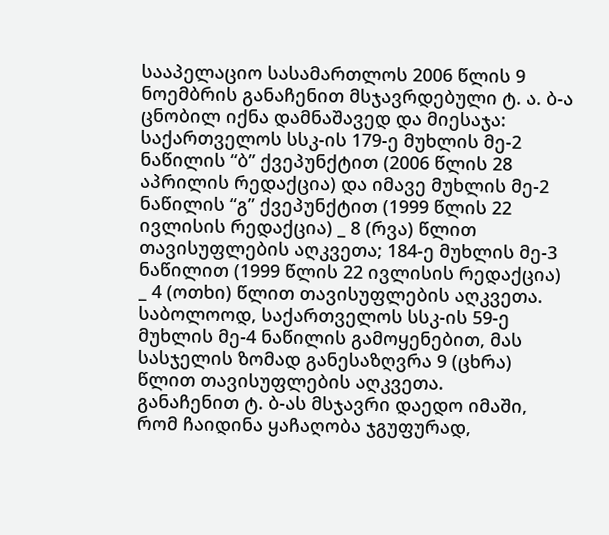სააპელაციო სასამართლოს 2006 წლის 9 ნოემბრის განაჩენით მსჯავრდებული ტ. ა. ბ-ა ცნობილ იქნა დამნაშავედ და მიესაჯა: საქართველოს სსკ-ის 179-ე მუხლის მე-2 ნაწილის “ბ” ქვეპუნქტით (2006 წლის 28 აპრილის რედაქცია) და იმავე მუხლის მე-2 ნაწილის “გ” ქვეპუნქტით (1999 წლის 22 ივლისის რედაქცია) _ 8 (რვა) წლით თავისუფლების აღკვეთა; 184-ე მუხლის მე-3 ნაწილით (1999 წლის 22 ივლისის რედაქცია) _ 4 (ოთხი) წლით თავისუფლების აღკვეთა.
საბოლოოდ, საქართველოს სსკ-ის 59-ე მუხლის მე-4 ნაწილის გამოყენებით, მას სასჯელის ზომად განესაზღვრა 9 (ცხრა) წლით თავისუფლების აღკვეთა.
განაჩენით ტ. ბ-ას მსჯავრი დაედო იმაში, რომ ჩაიდინა ყაჩაღობა ჯგუფურად,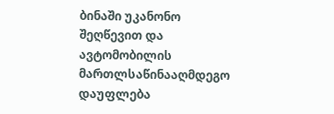ბინაში უკანონო შეღწევით და ავტომობილის მართლსაწინააღმდეგო დაუფლება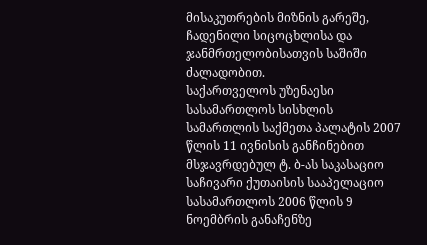მისაკუთრების მიზნის გარეშე, ჩადენილი სიცოცხლისა და ჯანმრთელობისათვის საშიში ძალადობით.
საქართველოს უზენაესი სასამართლოს სისხლის სამართლის საქმეთა პალატის 2007 წლის 11 ივნისის განჩინებით მსჯავრდებულ ტ. ბ-ას საკასაციო საჩივარი ქუთაისის სააპელაციო სასამართლოს 2006 წლის 9 ნოემბრის განაჩენზე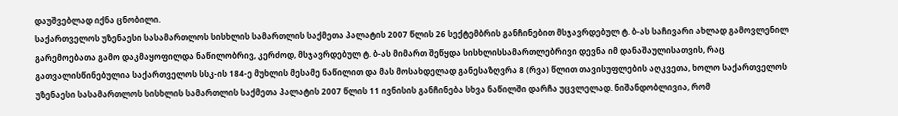დაუშვებლად იქნა ცნობილი.
საქართველოს უზენაესი სასამართლოს სისხლის სამართლის საქმეთა პალატის 2007 წლის 26 სექტემბრის განჩინებით მსჯავრდებულ ტ. ბ-ას საჩივარი ახლად გამოვლენილ გარემოებათა გამო დაკმაყოფილდა ნაწილობრივ, კერძოდ, მსჯავრდებულ ტ. ბ-ას მიმართ შეწყდა სისხლისსამართლებრივი დევნა იმ დანაშაულისათვის, რაც გათვალისწინებულია საქართველოს სსკ-ის 184-ე მუხლის მესამე ნაწილით და მას მოსახდელად განესაზღვრა 8 (რვა) წლით თავისუფლების აღკვეთა, ხოლო საქართველოს უზენაესი სასამართლოს სისხლის სამართლის საქმეთა პალატის 2007 წლის 11 ივნისის განჩინება სხვა ნაწილში დარჩა უცვლელად. ნიშანდობლივია, რომ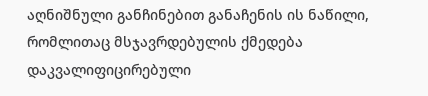აღნიშნული განჩინებით განაჩენის ის ნაწილი, რომლითაც მსჯავრდებულის ქმედება დაკვალიფიცირებული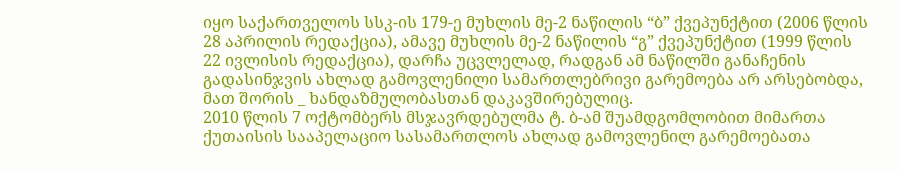იყო საქართველოს სსკ-ის 179-ე მუხლის მე-2 ნაწილის “ბ” ქვეპუნქტით (2006 წლის 28 აპრილის რედაქცია), ამავე მუხლის მე-2 ნაწილის “გ” ქვეპუნქტით (1999 წლის 22 ივლისის რედაქცია), დარჩა უცვლელად, რადგან ამ ნაწილში განაჩენის გადასინჯვის ახლად გამოვლენილი სამართლებრივი გარემოება არ არსებობდა, მათ შორის _ ხანდაზმულობასთან დაკავშირებულიც.
2010 წლის 7 ოქტომბერს მსჯავრდებულმა ტ. ბ-ამ შუამდგომლობით მიმართა ქუთაისის სააპელაციო სასამართლოს ახლად გამოვლენილ გარემოებათა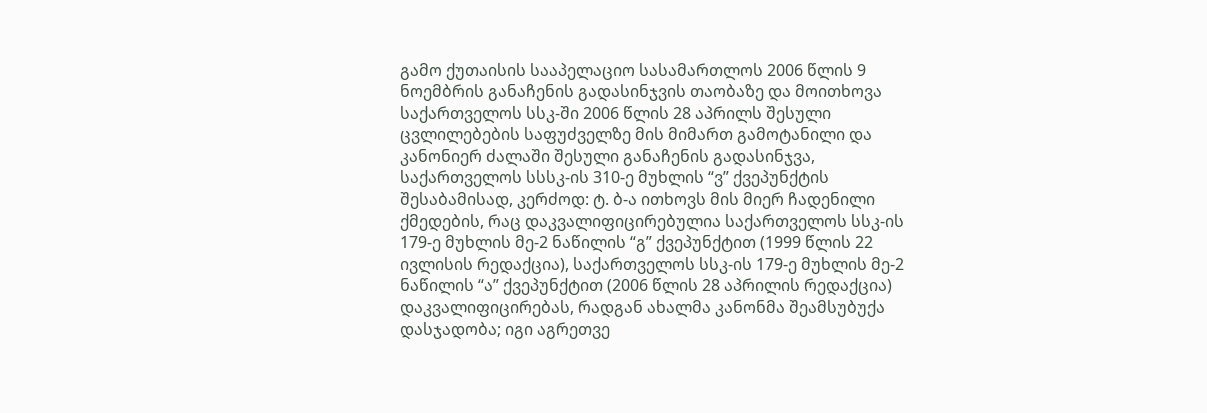გამო ქუთაისის სააპელაციო სასამართლოს 2006 წლის 9 ნოემბრის განაჩენის გადასინჯვის თაობაზე და მოითხოვა საქართველოს სსკ-ში 2006 წლის 28 აპრილს შესული ცვლილებების საფუძველზე მის მიმართ გამოტანილი და კანონიერ ძალაში შესული განაჩენის გადასინჯვა, საქართველოს სსსკ-ის 310-ე მუხლის “ვ” ქვეპუნქტის შესაბამისად, კერძოდ: ტ. ბ-ა ითხოვს მის მიერ ჩადენილი ქმედების, რაც დაკვალიფიცირებულია საქართველოს სსკ-ის 179-ე მუხლის მე-2 ნაწილის “გ” ქვეპუნქტით (1999 წლის 22 ივლისის რედაქცია), საქართველოს სსკ-ის 179-ე მუხლის მე-2 ნაწილის “ა” ქვეპუნქტით (2006 წლის 28 აპრილის რედაქცია) დაკვალიფიცირებას, რადგან ახალმა კანონმა შეამსუბუქა დასჯადობა; იგი აგრეთვე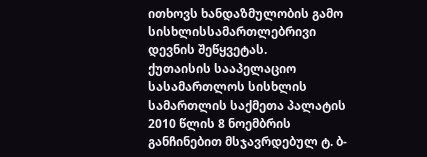ითხოვს ხანდაზმულობის გამო სისხლისსამართლებრივი დევნის შეწყვეტას.
ქუთაისის სააპელაციო სასამართლოს სისხლის სამართლის საქმეთა პალატის 2010 წლის 8 ნოემბრის განჩინებით მსჯავრდებულ ტ. ბ-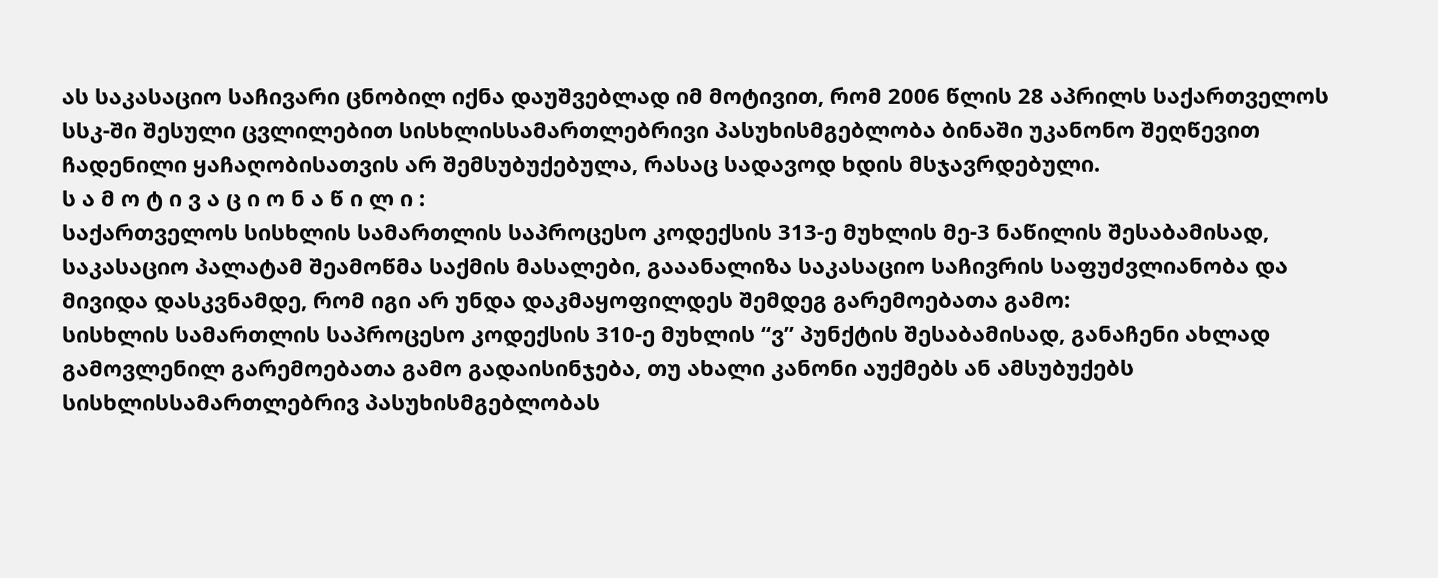ას საკასაციო საჩივარი ცნობილ იქნა დაუშვებლად იმ მოტივით, რომ 2006 წლის 28 აპრილს საქართველოს სსკ-ში შესული ცვლილებით სისხლისსამართლებრივი პასუხისმგებლობა ბინაში უკანონო შეღწევით ჩადენილი ყაჩაღობისათვის არ შემსუბუქებულა, რასაც სადავოდ ხდის მსჯავრდებული.
ს ა მ ო ტ ი ვ ა ც ი ო ნ ა წ ი ლ ი :
საქართველოს სისხლის სამართლის საპროცესო კოდექსის 313-ე მუხლის მე-3 ნაწილის შესაბამისად, საკასაციო პალატამ შეამოწმა საქმის მასალები, გააანალიზა საკასაციო საჩივრის საფუძვლიანობა და მივიდა დასკვნამდე, რომ იგი არ უნდა დაკმაყოფილდეს შემდეგ გარემოებათა გამო:
სისხლის სამართლის საპროცესო კოდექსის 310-ე მუხლის “ვ” პუნქტის შესაბამისად, განაჩენი ახლად გამოვლენილ გარემოებათა გამო გადაისინჯება, თუ ახალი კანონი აუქმებს ან ამსუბუქებს სისხლისსამართლებრივ პასუხისმგებლობას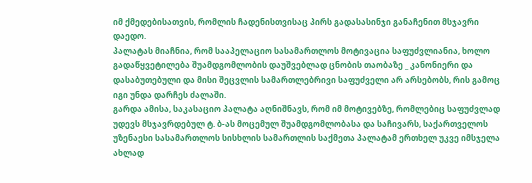იმ ქმედებისათვის, რომლის ჩადენისთვისაც პირს გადასასინჯი განაჩენით მსჯავრი დაედო.
პალატას მიაჩნია, რომ სააპელაციო სასამართლოს მოტივაცია საფუძვლიანია, ხოლო გადაწყვეტილება შუამდგომლობის დაუშვებლად ცნობის თაობაზე _ კანონიერი და დასაბუთებული და მისი შეცვლის სამართლებრივი საფუძველი არ არსებობს, რის გამოც იგი უნდა დარჩეს ძალაში.
გარდა ამისა, საკასაციო პალატა აღნიშნავს, რომ იმ მოტივებზე, რომლებიც საფუძვლად უდევს მსჯავრდებულ ტ. ბ-ას მოცემულ შუამდგომლობასა და საჩივარს, საქართველოს უზენაესი სასამართლოს სისხლის სამართლის საქმეთა პალატამ ერთხელ უკვე იმსჯელა ახლად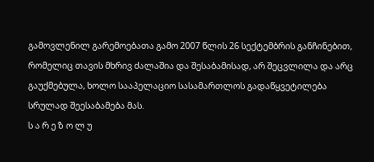გამოვლენილ გარემოებათა გამო 2007 წლის 26 სექტემბრის განჩინებით, რომელიც თავის მხრივ ძალაშია და შესაბამისად, არ შეცვლილა და არც გაუქმებულა, ხოლო სააპელაციო სასამართლოს გადაწყვეტილება სრულად შეესაბამება მას.
ს ა რ ე ზ ო ლ უ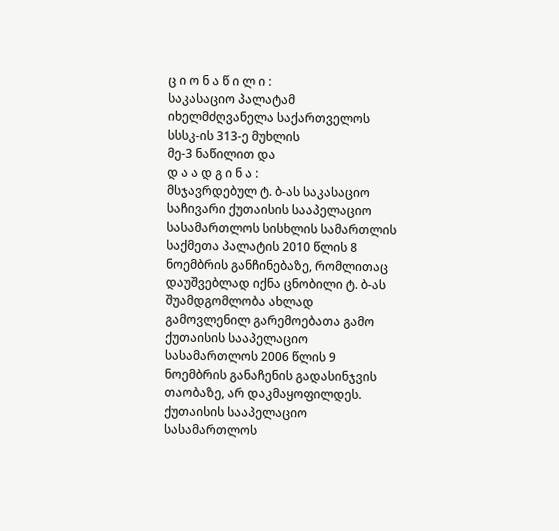ც ი ო ნ ა წ ი ლ ი :
საკასაციო პალატამ იხელმძღვანელა საქართველოს სსსკ-ის 313-ე მუხლის
მე-3 ნაწილით და
დ ა ა დ გ ი ნ ა :
მსჯავრდებულ ტ. ბ-ას საკასაციო საჩივარი ქუთაისის სააპელაციო სასამართლოს სისხლის სამართლის საქმეთა პალატის 2010 წლის 8 ნოემბრის განჩინებაზე, რომლითაც დაუშვებლად იქნა ცნობილი ტ. ბ-ას შუამდგომლობა ახლად გამოვლენილ გარემოებათა გამო ქუთაისის სააპელაციო სასამართლოს 2006 წლის 9 ნოემბრის განაჩენის გადასინჯვის თაობაზე, არ დაკმაყოფილდეს.
ქუთაისის სააპელაციო სასამართლოს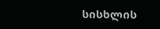სისხლის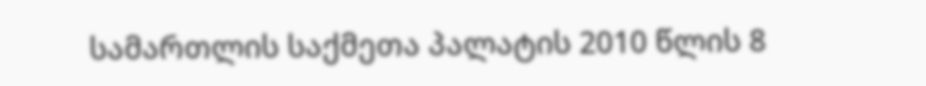სამართლის საქმეთა პალატის 2010 წლის 8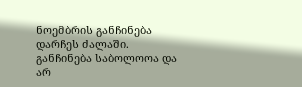ნოემბრის განჩინება დარჩეს ძალაში.
განჩინება საბოლოოა და არ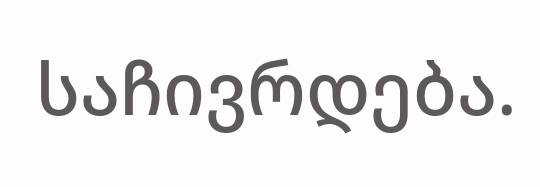საჩივრდება.